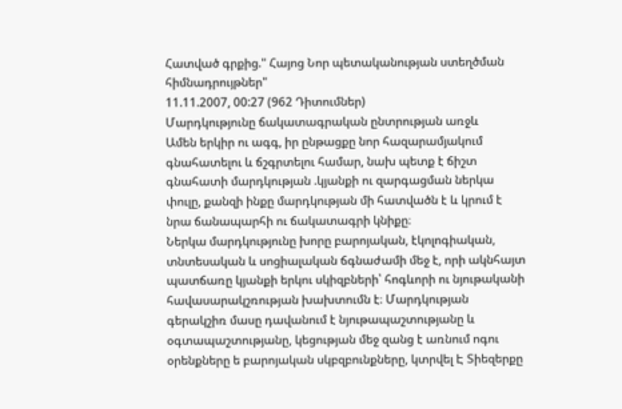Հատված գրքից." Հայոց Նոր պետականության ստեղծման հիմնադրույթներ"
11.11.2007, 00:27 (962 Դիտումներ)
Մարդկությունը ճակատագրական ընտրության առջև
Ամեն երկիր ու ագգ, իր ընթացքը նոր հազարամյակում գնահատելու և ճշգրտելու համար, նախ պետք է ճիշտ գնահատի մարդկության .կյանքի ու զարգացման ներկա փուլը, քանզի ինքը մարդկության մի հատվածն է և կրում է նրա ճանապարհի ու ճակատագրի կնիքը։
Ներկա մարդկությունը խորը բարոյական, էկոլոգիական, տնտեսական և սոցիալական ճգնաժամի մեջ է, որի ակնհայտ պատճառը կյանքի երկու սկիզբների՝ հոգևորի ու նյութականի հավասարակշռության խախտումն է։ Մարդկության գերակշիռ մասը դավանում է նյութապաշտությանը և օգտապաշտությանը, կեցության մեջ զանց է առնում ոգու օրենքները ե բարոյական սկբզբունքները, կտրվել Է Տիեզերքը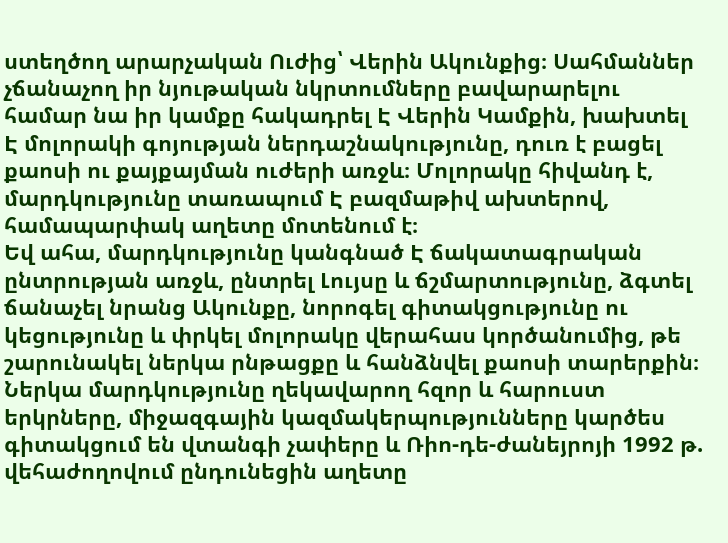ստեղծող արարչական Ուժից՝ Վերին Ակունքից։ Սահմաններ չճանաչող իր նյութական նկրտումները բավարարելու համար նա իր կամքը հակադրել Է Վերին Կամքին, խախտել Է մոլորակի գոյության ներդաշնակությունը, դուռ է բացել քաոսի ու քայքայման ուժերի առջև։ Մոլորակը հիվանդ է, մարդկությունը տառապում Է բազմաթիվ ախտերով, համապարփակ աղետը մոտենում է։
Եվ ահա, մարդկությունը կանգնած Է ճակատագրական ընտրության առջև, ընտրել Լույսը և ճշմարտությունը, ձգտել ճանաչել նրանց Ակունքը, նորոգել գիտակցությունը ու կեցությունը և փրկել մոլորակը վերահաս կործանումից, թե շարունակել ներկա րնթացքը և հանձնվել քաոսի տարերքին։
Ներկա մարդկությունը ղեկավարող հզոր և հարուստ երկրները, միջազգային կազմակերպությունները կարծես գիտակցում են վտանգի չափերը և Ռիո-դե-ժանեյրոյի 1992 թ. վեհաժողովում ընդունեցին աղետը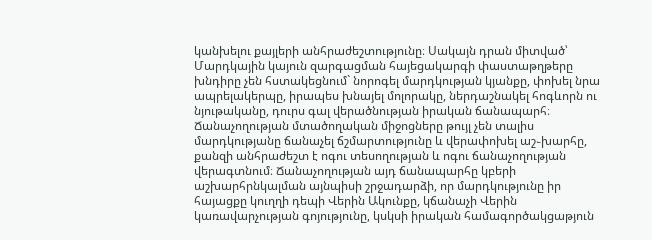կանխելու քայլերի անհրաժեշտությունը։ Սակայն դրան միտված՝ Մարդկային կայուն զարգացման հայեցակարգի փաստաթղթերը խնդիրը չեն հստակեցնում` նորոգել մարդկության կյանքը, փոխել նրա ապրելակերպը, իրապես խնայել մոլորակը, ներդաշնակել հոգևորն ու նյութականը, դուրս գալ վերածնության իրական ճանապարհ։
Ճանաչողության մտածողական միջոցները թույլ չեն տալիս մարդկությանը ճանաչել ճշմարտությունը և վերափոխել աշ֊խարհը, քանզի անհրաժեշտ է ոգու տեսողության և ոգու ճանաչողության վերագտնում։ Ճանաչողության այդ ճանապարհը կբերի աշխարհրնկալման այնպիսի շրջադարձի, որ մարդկությունը իր հայացքը կուղղի դեպի Վերին Ակունքը, կճանաչի Վերին կառավարչության գոյությունը, կսկսի իրական համագործակցաթյուն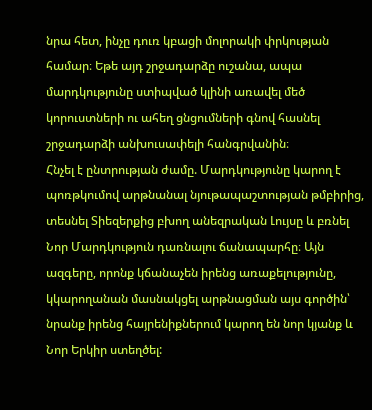նրա հետ, ինչը դուռ կբացի մոլորակի փրկության համար։ Եթե այդ շրջադարձը ուշանա, ապա մարդկությունը ստիպված կլինի առավել մեծ կորուստների ու ահեղ ցնցումների գնով հասնել շրջադարձի անխուսափելի հանգրվանին։
Հնչել է ընտրության ժամը. Մարդկությունը կարող է պոռթկումով արթնանալ նյութապաշտության թմբիրից, տեսնել Տիեզերքից բխող անեզրական Լույսը և բռնել Նոր Մարդկություն դառնալու ճանապարհը։ Այն ազգերը, որոնք կճանաչեն իրենց առաքելությունը, կկարողանան մասնակցել արթնացման այս գործին՝ նրանք իրենց հայրենիքներում կարող են նոր կյանք և Նոր Երկիր ստեղծել: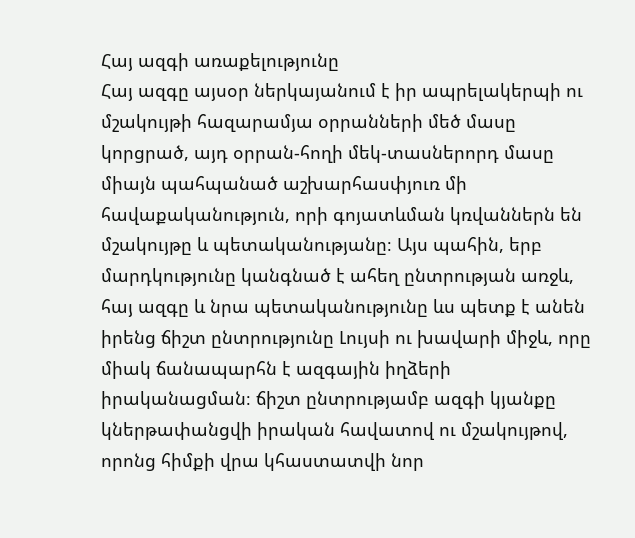Հայ ազգի առաքելությունը
Հայ ազգը այսօր ներկայանում է իր ապրելակերպի ու մշակույթի հազարամյա օրրանների մեծ մասը կորցրած, այդ օրրան-հողի մեկ-տասներորդ մասը միայն պահպանած աշխարհասփյուռ մի հավաքականություն, որի գոյատևման կռվաններն են մշակույթը և պետականությանը։ Այս պահին, երբ մարդկությունը կանգնած է ահեղ ընտրության առջև, հայ ազգը և նրա պետականությունը ևս պետք է անեն իրենց ճիշտ ընտրությունը Լույսի ու խավարի միջև, որը միակ ճանապարհն է ազգային իղձերի իրականացման։ ճիշտ ընտրությամբ ազգի կյանքը կներթափանցվի իրական հավատով ու մշակույթով, որոնց հիմքի վրա կհաստատվի նոր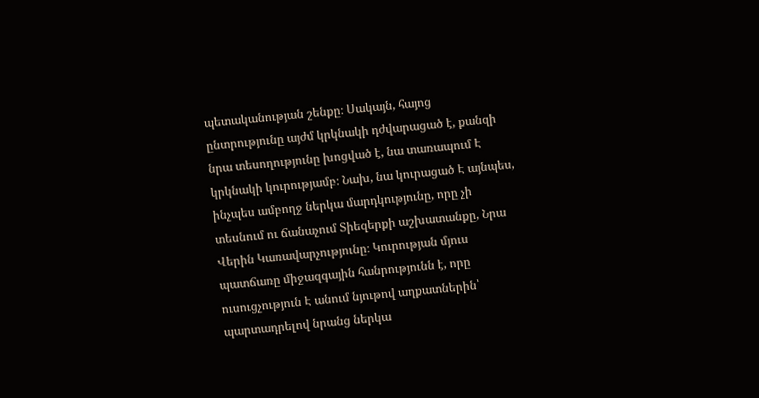պետականության շենքը։ Սակայն, հայոց ընտրությունը այժմ կրկնակի դժվարացած է, քանզի նրա տեսողությունը խոցված է, նա տառապում Է կրկնակի կուրությամբ։ Նախ, նա կուրացած Է այնպես, ինչպես ամբողջ ներկա մարդկությունը, որը չի տեսնում ու ճանաչում Տիեզերքի աշխատանքը, Նրա Վերին Կառավարչությունը։ Կուրության մյուս պատճառը միջազգային հանրությունն է, որը ուսուցչություն Է անում նյութով աղքատներին՝ պարտադրելով նրանց ներկա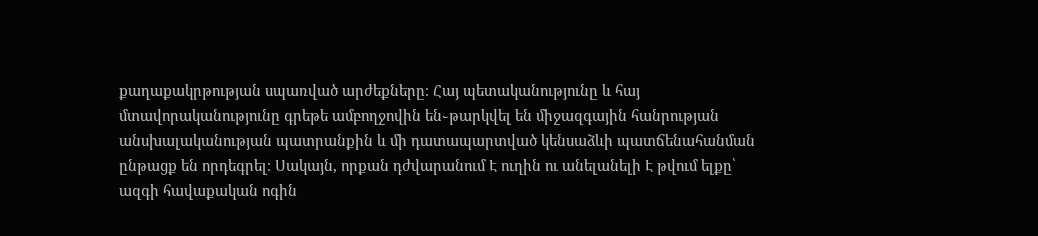քաղաքակրթության սպառված արժեքները։ Հայ պետականությունը և հայ մտավորականությունը գրեթե ամբողջովին են֊թարկվել են միջազգային հանրության անսխալականության պատրանքին և մի դատապարտված կենսաձևի պատճենահանման ընթացք են որդեգրել։ Սակայն, որքան դժվարանում Է ուղին ու անելանելի Է թվում ելքը՝ ազգի հավաքական ոգին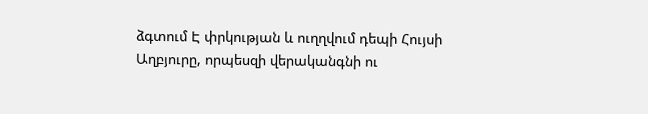ձգտում Է փրկության և ուղղվում դեպի Հույսի Աղբյուրը, որպեսզի վերականգնի ու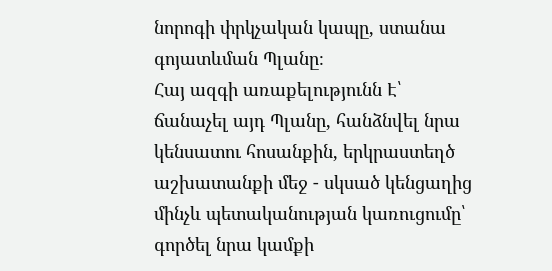նորոգի փրկչական կապը, ստանա գոյատևման Պլանը։
Հայ ազգի առաքելությունն Է՝ ճանաչել այդ Պլանը, հանձնվել նրա կենսատու հոսանքին, երկրաստեղծ աշխատանքի մեջ - սկսած կենցաղից մինչև պետականության կառուցումը՝ գործել նրա կամքի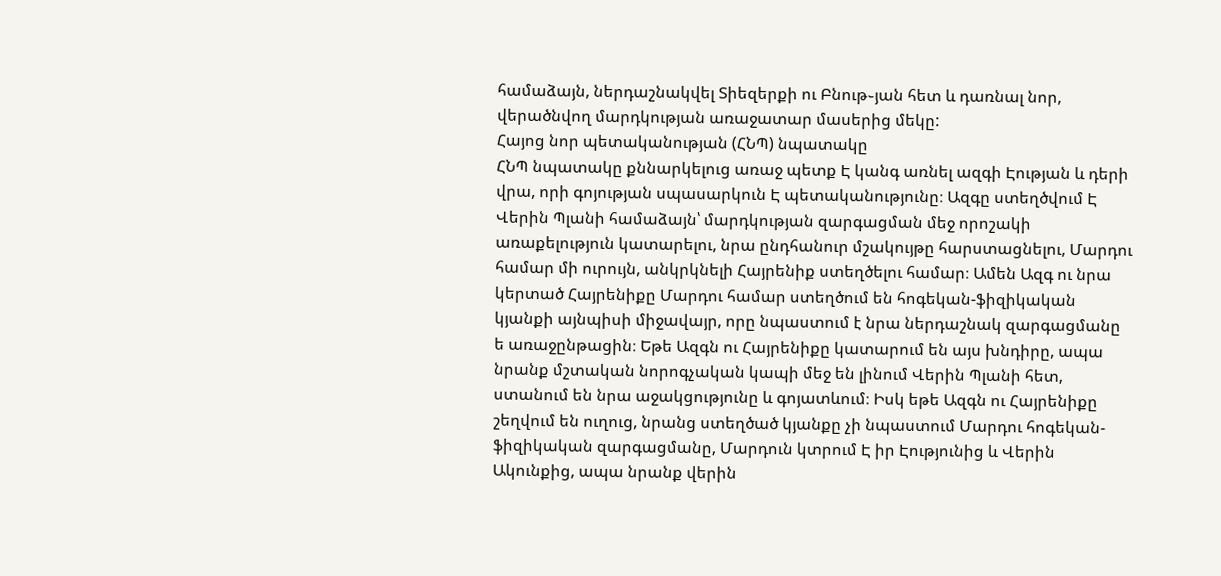համաձայն, ներդաշնակվել Տիեզերքի ու Բնութ֊յան հետ և դառնալ նոր, վերածնվող մարդկության առաջատար մասերից մեկը:
Հայոց նոր պետականության (ՀՆՊ) նպատակը
ՀՆՊ նպատակը քննարկելուց առաջ պետք Է կանգ առնել ազգի Էության և դերի վրա, որի գոյության սպասարկուն Է պետականությունը։ Ազգը ստեղծվում Է Վերին Պլանի համաձայն՝ մարդկության զարգացման մեջ որոշակի առաքելություն կատարելու, նրա ընդհանուր մշակույթը հարստացնելու, Մարդու համար մի ուրույն, անկրկնելի Հայրենիք ստեղծելու համար։ Ամեն Ազգ ու նրա կերտած Հայրենիքը Մարդու համար ստեղծում են հոգեկան-ֆիզիկական կյանքի այնպիսի միջավայր, որը նպաստում է նրա ներդաշնակ զարգացմանը ե առաջընթացին։ Եթե Ազգն ու Հայրենիքը կատարում են այս խնդիրը, ապա նրանք մշտական նորոգչական կապի մեջ են լինում Վերին Պլանի հետ, ստանում են նրա աջակցությունը և գոյատևում։ Իսկ եթե Ազգն ու Հայրենիքը շեղվում են ուղուց, նրանց ստեղծած կյանքը չի նպաստում Մարդու հոգեկան-ֆիզիկական զարգացմանը, Մարդուն կտրում Է իր Էությունից և Վերին Ակունքից, ապա նրանք վերին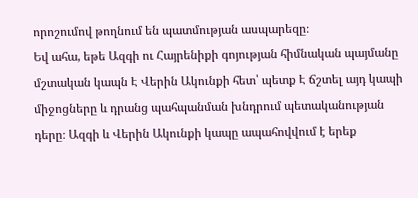որոշումով թողնում են պատմության ասպարեզը։
Եվ ահա, եթե Ազգի ու Հայրենիքի գոյության հիմնական պայմանը մշտական կապն Է Վերին Ակունքի հետ՝ պետք Է ճշտել այդ կապի միջոցները և դրանց պահպանման խնդրում պետականության դերը։ Ազգի և Վերին Ակունքի կապը ապահովվում է երեք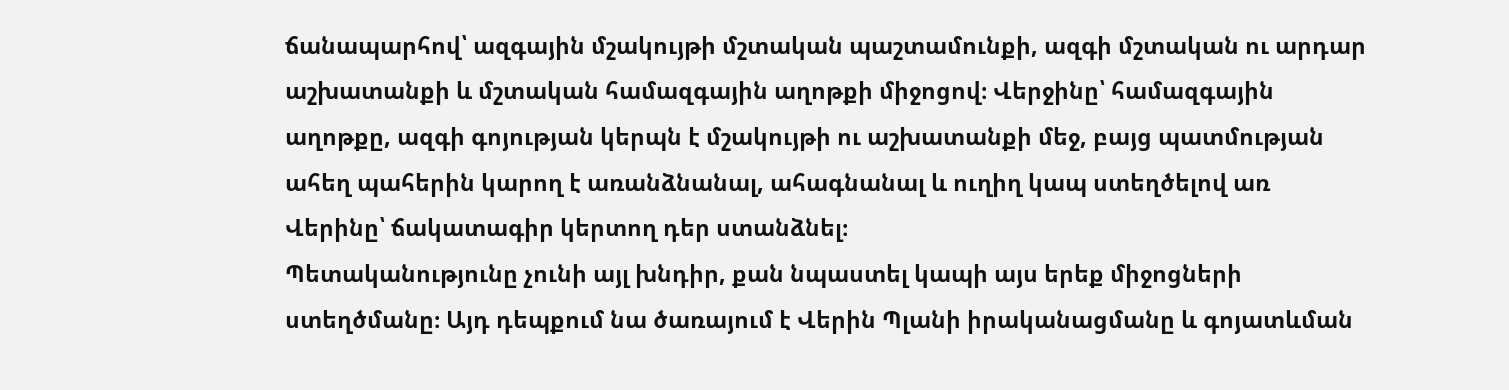ճանապարհով՝ ազգային մշակույթի մշտական պաշտամունքի, ազգի մշտական ու արդար աշխատանքի և մշտական համազգային աղոթքի միջոցով։ Վերջինը՝ համազգային աղոթքը, ազգի գոյության կերպն է մշակույթի ու աշխատանքի մեջ, բայց պատմության ահեղ պահերին կարող է առանձնանալ, ահագնանալ և ուղիղ կապ ստեղծելով առ Վերինը՝ ճակատագիր կերտող դեր ստանձնել։
Պետականությունը չունի այլ խնդիր, քան նպաստել կապի այս երեք միջոցների ստեղծմանը։ Այդ դեպքում նա ծառայում է Վերին Պլանի իրականացմանը և գոյատևման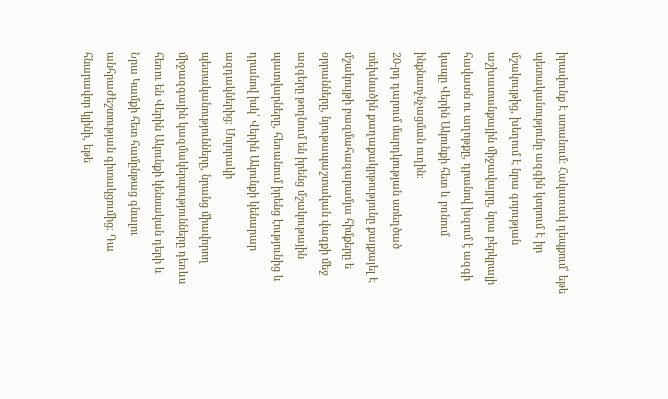իրավունք Է ստանում։ Հակառակ դեպքում՝ եթե պետականությունը ազգին կտրում Է իր մշակույթից, խեղում Է նրա գոյության աշխատանքային միջավայրը, նրա բերկրալի հավատն ու աղոթքը, դրանով խզում է ազգի կապը Վերին Ակունքի հետ և բռնում ինքնաոչնչացման ուղին։
20-րդ դարում մարդկության ստեղծած տեխնածին քաղաքակրթությունը քայքայել Է մշակույթի բազմահազարամյա հիմքերը ե օրրանները, նյութապաշտական վազքի մեջ ազգերը թողնում են իրենց մշակութային պատվարները, հեռանում իրենց էությունից և դրանով իսկ՝ Վերին Ակունքի կենարար ազդակներից։ Մոլորակի պետականությունները, նրանց միավորող միջազգային կազմակերպությունները դեռևս հեռու են Վերին Ակունքի կենսական դերի և Նրա Կամքի հետ համընթաց գնալու անհրաժեշտության գիտակցումից։ Դա հնարավոր կլինի, եթե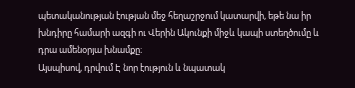պետականության էության մեջ հեղաշրջում կատարվի, եթե նա իր խնդիրը համարի ազգի ու Վերին Ակունքի միջև կապի ստեղծումը և դրա ամենօրյա խնամքը։
Այսպիսով, դրվում Է նոր էություն և նպատակ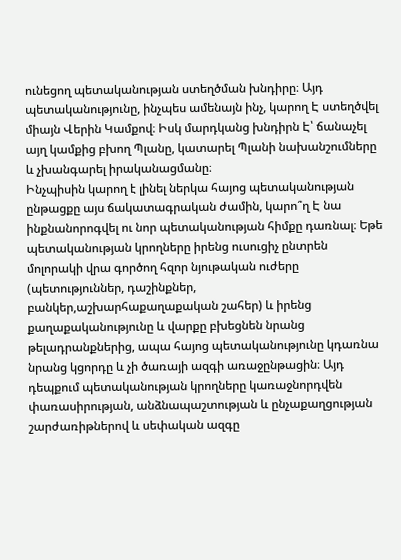ունեցող պետականության ստեղծման խնդիրը։ Այդ պետականությունը, ինչպես ամենայն ինչ, կարող Է ստեղծվել միայն Վերին Կամքով։ Իսկ մարդկանց խնդիրն Է՝ ճանաչել այղ կամքից բխող Պլանը, կատարել Պլանի նախանշումները և չխանգարել իրականացմանը։
Ինչպիսին կարող է լինել ներկա հայոց պետականության ընթացքը այս ճակատագրական ժամին, կարո՞ղ Է նա ինքնանորոգվել ու նոր պետականության հիմքը դառնալ։ Եթե պետականության կրողները իրենց ուսուցիչ ընտրեն մոլորակի վրա գործող հզոր նյութական ուժերը (պետություններ, դաշինքներ, բանկեր,աշխարհաքաղաքական շահեր) և իրենց քաղաքականությունը և վարքը բխեցնեն նրանց թելադրանքներից, ապա հայոց պետականությունը կդառնա նրանց կցորդը և չի ծառայի ազգի առաջընթացին։ Այդ դեպքում պետականության կրողները կառաջնորդվեն փառասիրության, անձնապաշտության և ընչաքաղցության շարժառիթներով և սեփական ազգը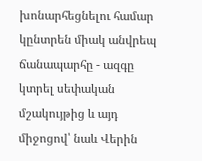խոնարհեցնելու համար կընտրեն միակ անվրեպ ճանապարհը - ազգը կտրել սեփական մշակույթից և այդ միջոցով՝ նաև Վերին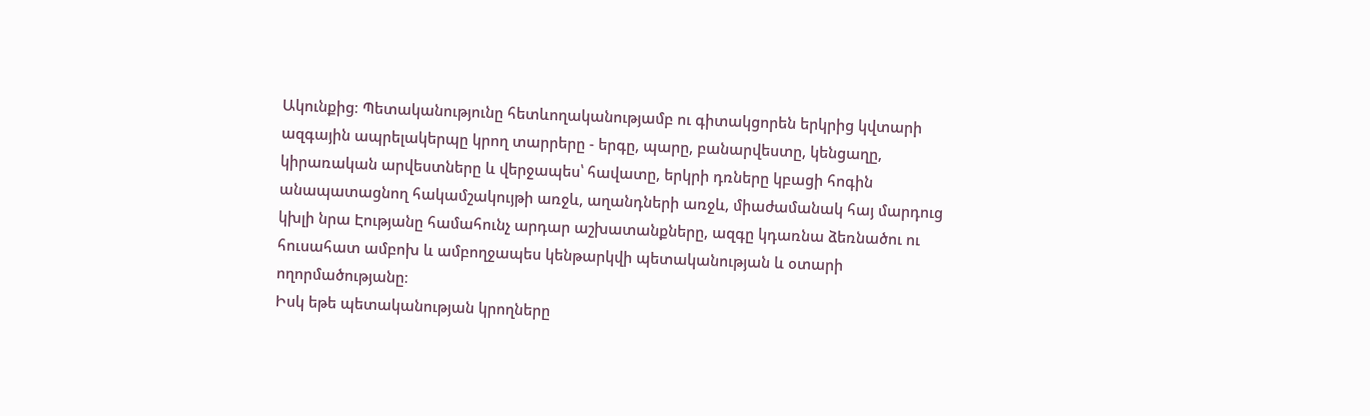Ակունքից։ Պետականությունը հետևողականությամբ ու գիտակցորեն երկրից կվտարի ազգային ապրելակերպը կրող տարրերը - երգը, պարը, բանարվեստը, կենցաղը, կիրառական արվեստները և վերջապես՝ հավատը, երկրի դռները կբացի հոգին անապատացնող հակամշակույթի առջև, աղանդների առջև, միաժամանակ հայ մարդուց կխլի նրա Էությանը համահունչ արդար աշխատանքները, ազգը կդառնա ձեռնածու ու հուսահատ ամբոխ և ամբողջապես կենթարկվի պետականության և օտարի ողորմածությանը։
Իսկ եթե պետականության կրողները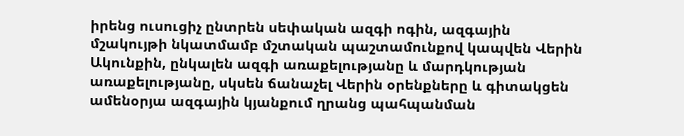իրենց ուսուցիչ ընտրեն սեփական ազգի ոգին, ազգային մշակույթի նկատմամբ մշտական պաշտամունքով կապվեն Վերին Ակունքին, ընկալեն ազգի առաքելությանը և մարդկության առաքելությանը, սկսեն ճանաչել Վերին օրենքները և գիտակցեն ամենօրյա ազգային կյանքում ղրանց պահպանման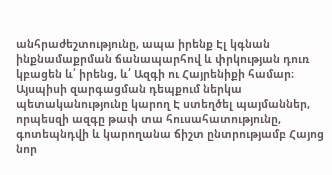անհրաժեշտությունը, ապա իրենք Էլ կգնան ինքնամաքրման ճանապարհով և փրկության դուռ կբացեն և՛ իրենց, և՛ Ազգի ու Հայրենիքի համար։ Այսպիսի զարգացման դեպքում ներկա պետականությունը կարող Է ստեղծել պայմաններ, որպեսզի ազգը թափ տա հուսահատությունը, գոտեպնդվի և կարողանա ճիշտ ընտրությամբ Հայոց նոր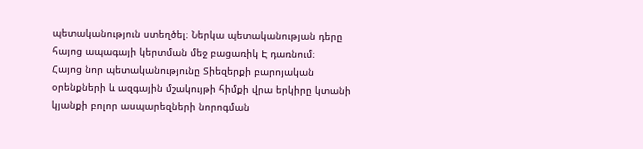պետականություն ստեղծել։ Ներկա պետականության դերը հայոց ապագայի կերտման մեջ բացառիկ Է դառնում։
Հայոց նոր պետականությունը Տիեզերքի բարոյական օրենքների և ազգային մշակույթի հիմքի վրա երկիրը կտանի կյանքի բոլոր ասպարեզների նորոգման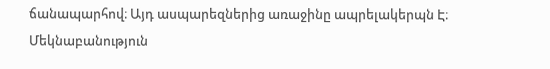ճանապարհով։ Այդ ասպարեզներից առաջինը ապրելակերպն Է։
Մեկնաբանություն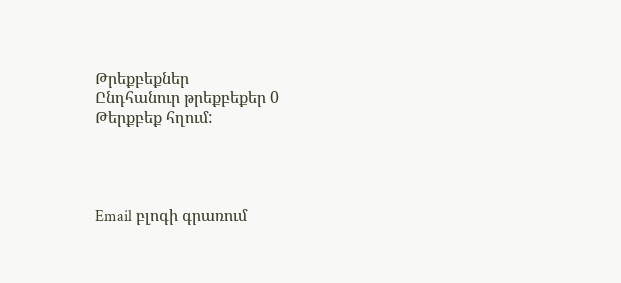Թրեքբեքներ
Ընդհանուր թրեքբեքեր 0
Թերքբեք հղում:




Email բլոգի գրառում